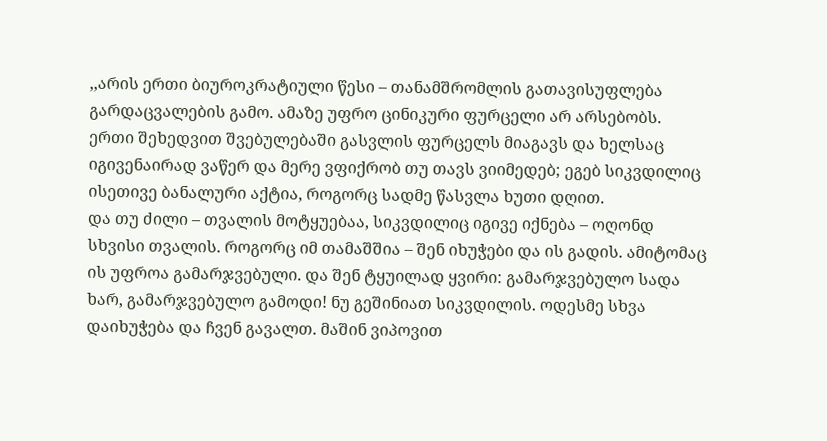,,არის ერთი ბიუროკრატიული წესი – თანამშრომლის გათავისუფლება გარდაცვალების გამო. ამაზე უფრო ცინიკური ფურცელი არ არსებობს.
ერთი შეხედვით შვებულებაში გასვლის ფურცელს მიაგავს და ხელსაც იგივენაირად ვაწერ და მერე ვფიქრობ თუ თავს ვიიმედებ; ეგებ სიკვდილიც ისეთივე ბანალური აქტია, როგორც სადმე წასვლა ხუთი დღით.
და თუ ძილი – თვალის მოტყუებაა, სიკვდილიც იგივე იქნება – ოღონდ სხვისი თვალის. როგორც იმ თამაშშია – შენ იხუჭები და ის გადის. ამიტომაც ის უფროა გამარჯვებული. და შენ ტყუილად ყვირი: გამარჯვებულო სადა ხარ, გამარჯვებულო გამოდი! ნუ გეშინიათ სიკვდილის. ოდესმე სხვა დაიხუჭება და ჩვენ გავალთ. მაშინ ვიპოვით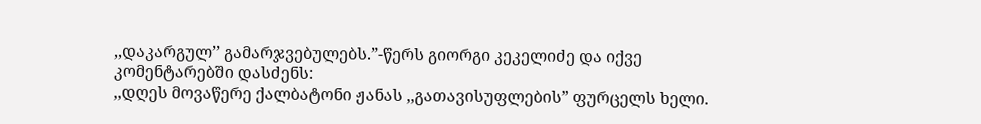,,დაკარგულ’’ გამარჯვებულებს.”-წერს გიორგი კეკელიძე და იქვე კომენტარებში დასძენს:
,,დღეს მოვაწერე ქალბატონი ჟანას ,,გათავისუფლების” ფურცელს ხელი.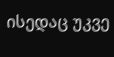ისედაც უკვე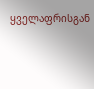ყველაფრისგან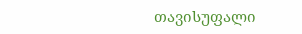თავისუფალი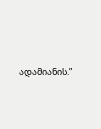ადამიანის.”